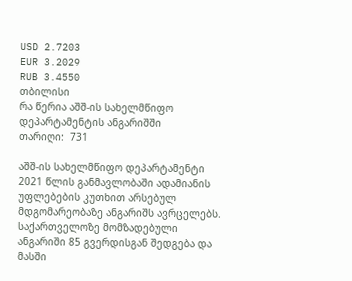USD 2.7203
EUR 3.2029
RUB 3.4550
თბილისი
რა წერია აშშ-ის სახელმწიფო დეპარტამენტის ანგარიშში
თარიღი:  731

აშშ-ის სახელმწიფო დეპარტამენტი 2021 წლის განმავლობაში ადამიანის უფლებების კუთხით არსებულ მდგომარეობაზე ანგარიშს ავრცელებს. საქართველოზე მომზადებული ანგარიში 85 გვერდისგან შედგება და მასში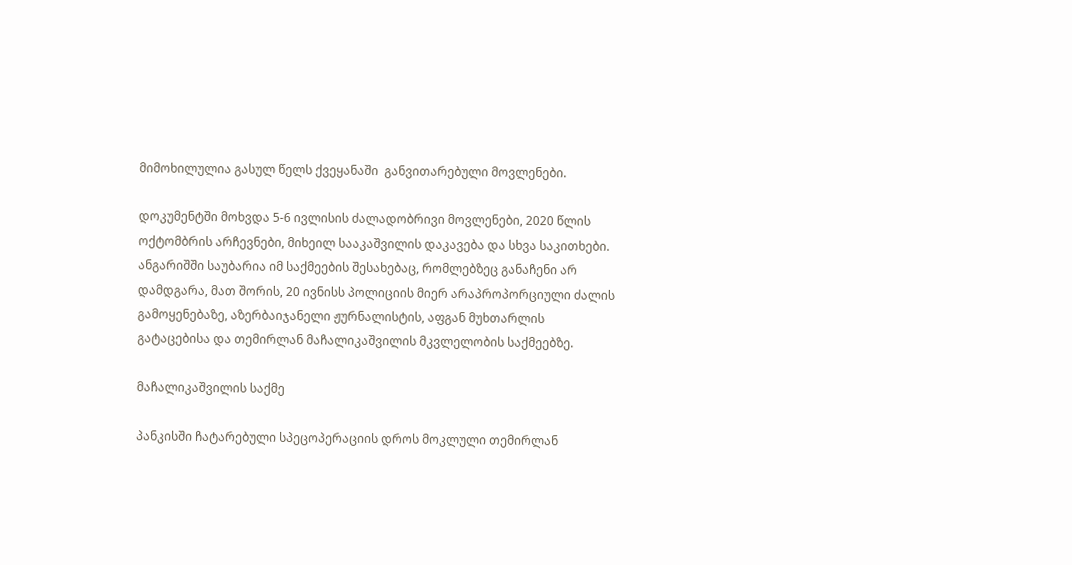მიმოხილულია გასულ წელს ქვეყანაში  განვითარებული მოვლენები.

დოკუმენტში მოხვდა 5-6 ივლისის ძალადობრივი მოვლენები, 2020 წლის ოქტომბრის არჩევნები, მიხეილ სააკაშვილის დაკავება და სხვა საკითხები. ანგარიშში საუბარია იმ საქმეების შესახებაც, რომლებზეც განაჩენი არ დამდგარა, მათ შორის, 20 ივნისს პოლიციის მიერ არაპროპორციული ძალის გამოყენებაზე, აზერბაიჯანელი ჟურნალისტის, აფგან მუხთარლის გატაცებისა და თემირლან მაჩალიკაშვილის მკვლელობის საქმეებზე.

მაჩალიკაშვილის საქმე

პანკისში ჩატარებული სპეცოპერაციის დროს მოკლული თემირლან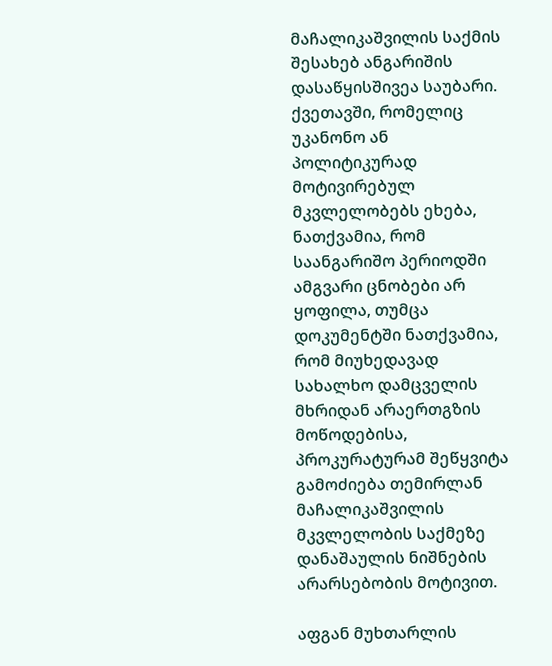მაჩალიკაშვილის საქმის შესახებ ანგარიშის დასაწყისშივეა საუბარი. ქვეთავში, რომელიც  უკანონო ან პოლიტიკურად მოტივირებულ მკვლელობებს ეხება, ნათქვამია, რომ საანგარიშო პერიოდში ამგვარი ცნობები არ ყოფილა, თუმცა დოკუმენტში ნათქვამია, რომ მიუხედავად სახალხო დამცველის მხრიდან არაერთგზის მოწოდებისა, პროკურატურამ შეწყვიტა გამოძიება თემირლან მაჩალიკაშვილის მკვლელობის საქმეზე დანაშაულის ნიშნების არარსებობის მოტივით.

აფგან მუხთარლის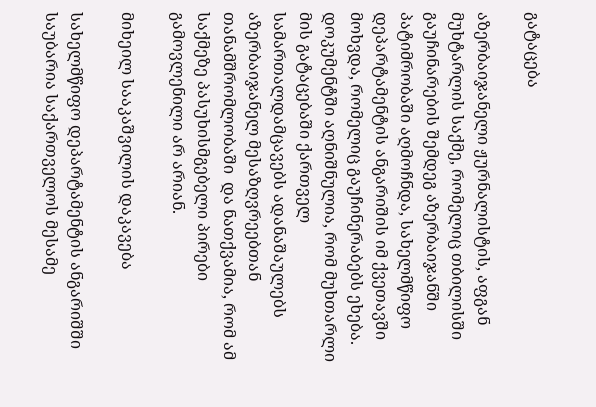გატაცება

აზერბაიჯანელი ჟურნალისტის, აფგან მუხტარლის საქმე, რომელიც თბილისში გაუჩინარების შემდეგ აზერბაიჯანში პატიმრობაში აღმოჩნდა, სახელმწიფო დეპარტამენტის ანგარიშის იმ ქვეთავში მოხვდა, რომელიც გაუჩინერაბებს ეხება. დოკუმენტში აღნიშნულია, რომ მუხთარლი მის გატაცებაში ქართველ სამართალდამცავებს ადანაშაულებს აზერბაიჯანელ მესაზღვრეებთან თანამშრომლობაში  და ნათქვამია, რომ ამ საქმეზე პასუხისმგებელი პირები გამოვლენილი არ არიან.

მიხეილ სააკაშვილის დაკავება

სახელმწიფო დეპარტამენტის ანგარიშში საუბარია საქართველოს მესამე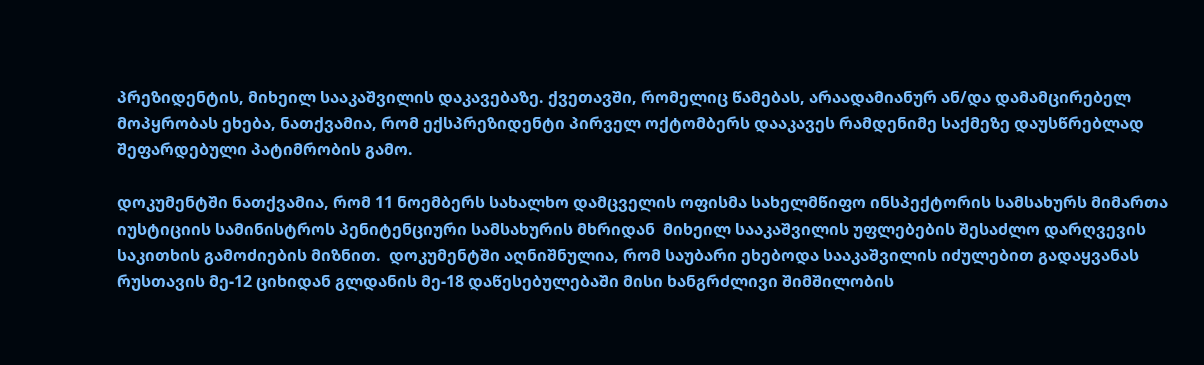პრეზიდენტის, მიხეილ სააკაშვილის დაკავებაზე. ქვეთავში, რომელიც წამებას, არაადამიანურ ან/და დამამცირებელ მოპყრობას ეხება, ნათქვამია, რომ ექსპრეზიდენტი პირველ ოქტომბერს დააკავეს რამდენიმე საქმეზე დაუსწრებლად შეფარდებული პატიმრობის გამო.

დოკუმენტში ნათქვამია, რომ 11 ნოემბერს სახალხო დამცველის ოფისმა სახელმწიფო ინსპექტორის სამსახურს მიმართა იუსტიციის სამინისტროს პენიტენციური სამსახურის მხრიდან  მიხეილ სააკაშვილის უფლებების შესაძლო დარღვევის საკითხის გამოძიების მიზნით.  დოკუმენტში აღნიშნულია, რომ საუბარი ეხებოდა სააკაშვილის იძულებით გადაყვანას რუსთავის მე-12 ციხიდან გლდანის მე-18 დაწესებულებაში მისი ხანგრძლივი შიმშილობის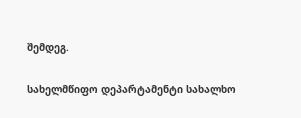შემდეგ.

სახელმწიფო დეპარტამენტი სახალხო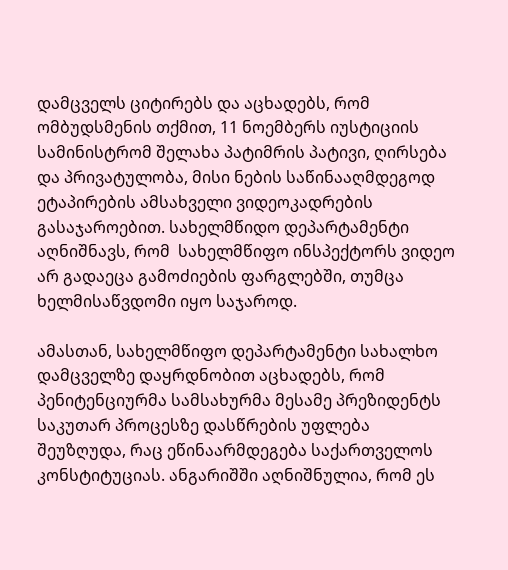დამცველს ციტირებს და აცხადებს, რომ ომბუდსმენის თქმით, 11 ნოემბერს იუსტიციის სამინისტრომ შელახა პატიმრის პატივი, ღირსება და პრივატულობა, მისი ნების საწინააღმდეგოდ ეტაპირების ამსახველი ვიდეოკადრების გასაჯაროებით. სახელმწიდო დეპარტამენტი აღნიშნავს, რომ  სახელმწიფო ინსპექტორს ვიდეო არ გადაეცა გამოძიების ფარგლებში, თუმცა ხელმისაწვდომი იყო საჯაროდ.

ამასთან, სახელმწიფო დეპარტამენტი სახალხო დამცველზე დაყრდნობით აცხადებს, რომ პენიტენციურმა სამსახურმა მესამე პრეზიდენტს საკუთარ პროცესზე დასწრების უფლება შეუზღუდა, რაც ეწინაარმდეგება საქართველოს კონსტიტუციას. ანგარიშში აღნიშნულია, რომ ეს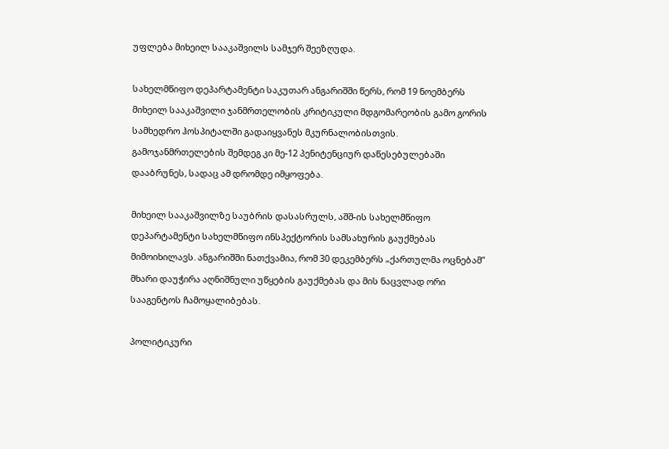უფლება მიხეილ სააკაშვილს სამჯერ შეეზღუდა.

სახელმწიფო დეპარტამენტი საკუთარ ანგარიშში წერს, რომ 19 ნოემბერს მიხეილ სააკაშვილი ჯანმრთელობის კრიტიკული მდგომარეობის გამო გორის სამხედრო ჰოსპიტალში გადაიყვანეს მკურნალობისთვის. გამოჯანმრთელების შემდეგ კი მე-12 პენიტენციურ დაწესებულებაში დააბრუნეს, სადაც ამ დრომდე იმყოფება.

მიხეილ სააკაშვილზე საუბრის დასასრულს, აშშ-ის სახელმწიფო დეპარტამენტი სახელმწიფო ინსპექტორის სამსახურის გაუქმებას მიმოიხილავს. ანგარიშში ნათქვამია, რომ 30 დეკემბერს „ქართულმა ოცნებამ“ მხარი დაუჭირა აღნიშნული უწყების გაუქმებას და მის ნაცვლად ორი სააგენტოს ჩამოყალიბებას.

პოლიტიკური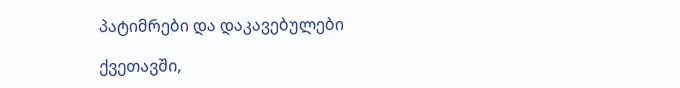პატიმრები და დაკავებულები

ქვეთავში,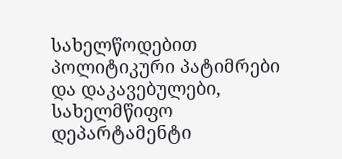სახელწოდებით პოლიტიკური პატიმრები და დაკავებულები, სახელმწიფო დეპარტამენტი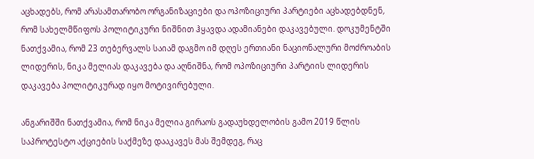აცხადებს, რომ არასამთარობო ორგანიზაციები და ოპოზიციური პარტიები აცხადებდნენ, რომ სახელმწიფოს პოლიტიკური ნიშნით ჰყავდა ადამიანები დაკავებული. დოკუმენტში ნათქვამია, რომ 23 თებერვალს საიამ დაგმო იმ დღეს ერთიანი ნაციონალური მოძროაბის ლიდერის, ნიკა მელიას დაკავება და აღნიშნა, რომ ოპოზიციური პარტიის ლიდერის დაკავება პოლიტიკურად იყო მოტივირებული.

ანგარიშში ნათქვამია, რომ ნიკა მელია გირაოს გადაუხდელობის გამო 2019 წლის საპროტესტო აქციების საქმეზე დააკავეს მას შემდეგ, რაც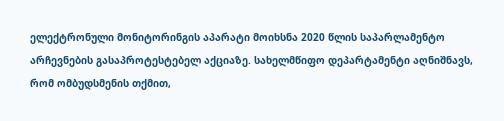ელექტრონული მონიტორინგის აპარატი მოიხსნა 2020 წლის საპარლამენტო არჩევნების გასაპროტესტებელ აქციაზე. სახელმწიფო დეპარტამენტი აღნიშნავს, რომ ომბუდსმენის თქმით,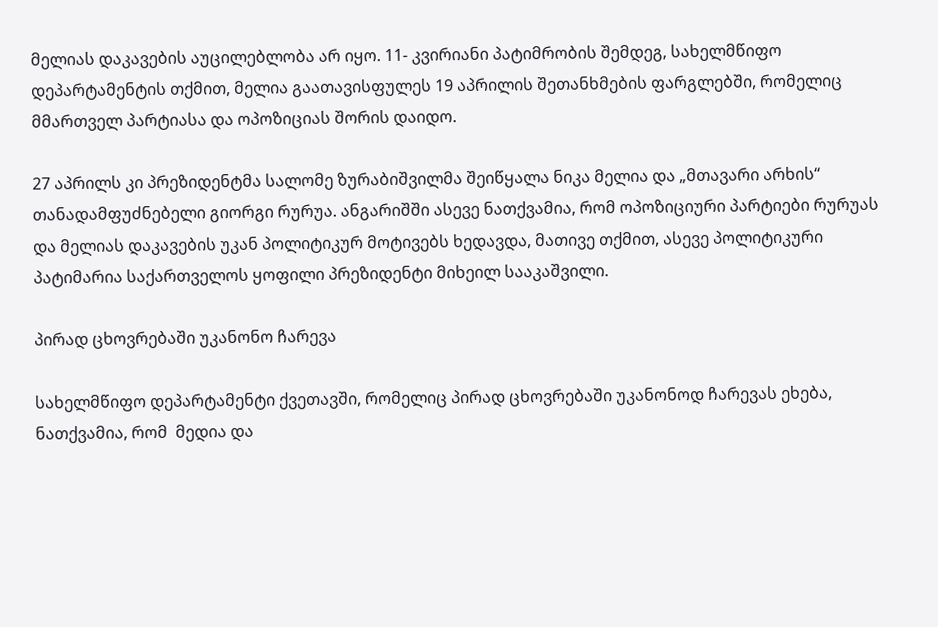მელიას დაკავების აუცილებლობა არ იყო. 11- კვირიანი პატიმრობის შემდეგ, სახელმწიფო დეპარტამენტის თქმით, მელია გაათავისფულეს 19 აპრილის შეთანხმების ფარგლებში, რომელიც მმართველ პარტიასა და ოპოზიციას შორის დაიდო.

27 აპრილს კი პრეზიდენტმა სალომე ზურაბიშვილმა შეიწყალა ნიკა მელია და „მთავარი არხის“ თანადამფუძნებელი გიორგი რურუა. ანგარიშში ასევე ნათქვამია, რომ ოპოზიციური პარტიები რურუას და მელიას დაკავების უკან პოლიტიკურ მოტივებს ხედავდა, მათივე თქმით, ასევე პოლიტიკური პატიმარია საქართველოს ყოფილი პრეზიდენტი მიხეილ სააკაშვილი.

პირად ცხოვრებაში უკანონო ჩარევა

სახელმწიფო დეპარტამენტი ქვეთავში, რომელიც პირად ცხოვრებაში უკანონოდ ჩარევას ეხება, ნათქვამია, რომ  მედია და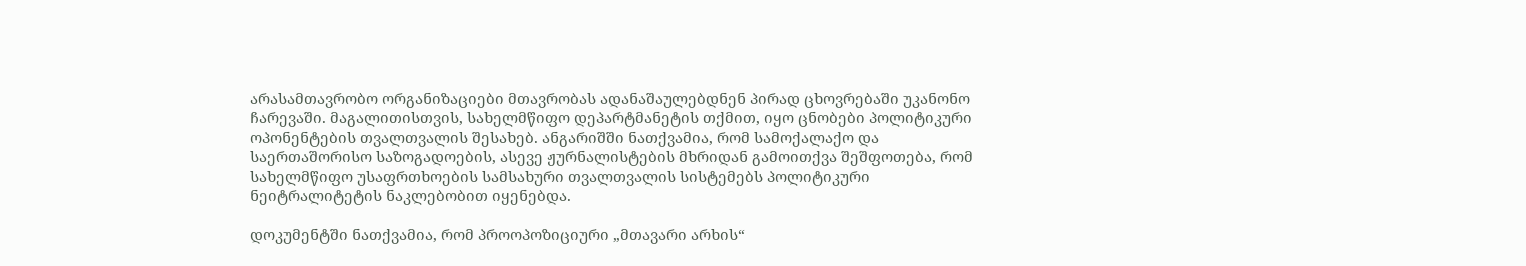არასამთავრობო ორგანიზაციები მთავრობას ადანაშაულებდნენ პირად ცხოვრებაში უკანონო ჩარევაში. მაგალითისთვის, სახელმწიფო დეპარტმანეტის თქმით, იყო ცნობები პოლიტიკური ოპონენტების თვალთვალის შესახებ. ანგარიშში ნათქვამია, რომ სამოქალაქო და საერთაშორისო საზოგადოების, ასევე ჟურნალისტების მხრიდან გამოითქვა შეშფოთება, რომ სახელმწიფო უსაფრთხოების სამსახური თვალთვალის სისტემებს პოლიტიკური ნეიტრალიტეტის ნაკლებობით იყენებდა.

დოკუმენტში ნათქვამია, რომ პროოპოზიციური „მთავარი არხის“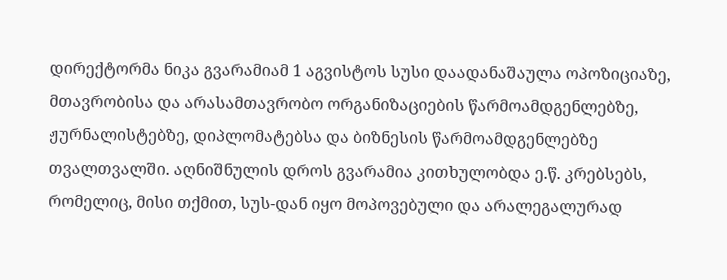დირექტორმა ნიკა გვარამიამ 1 აგვისტოს სუსი დაადანაშაულა ოპოზიციაზე, მთავრობისა და არასამთავრობო ორგანიზაციების წარმოამდგენლებზე, ჟურნალისტებზე, დიპლომატებსა და ბიზნესის წარმოამდგენლებზე თვალთვალში. აღნიშნულის დროს გვარამია კითხულობდა ე.წ. კრებსებს, რომელიც, მისი თქმით, სუს-დან იყო მოპოვებული და არალეგალურად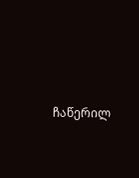ჩაწერილ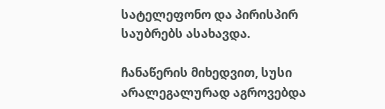სატელეფონო და პირისპირ საუბრებს ასახავდა.

ჩანაწერის მიხედვით, სუსი არალეგალურად აგროვებდა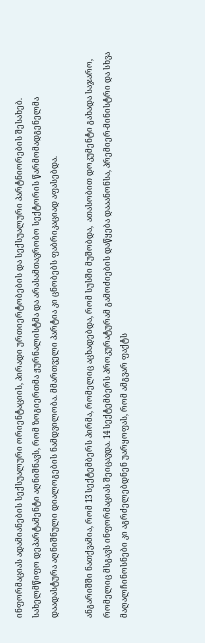ინფორმაციას ადამიანების სექსუალური ორიენტაციის, პირადი ურთიერტობების და სექსუალური პარტნიორების შესახებ. სახელმწიფო დეპარტამენტი აღნიშნავს, რომ ზოგიერთმა ჟურნალისტმა და არასამთავრობო სექტორის წარმომადგენელმა დაადასტურა აღნიშნული დიალოგების ნამდვილობა. მმართველი პარტია კი ცნობებს ფაბრიკაციად აფასებდა.

ანგარიშში ნათქვამია, რომ 13 სექტემბერს პირმა, რომელიც აცხადებდა, რომ სუსში მუშობდა,  ათასობით დოკუმენტი გახადა საჯარო, რომელიც მსგავს ინფორმაციას შეიცავდა. 14 სექტემბერს პროკურატურამ გამოძიების დაწყება დააანონსა, პრემიერ-მინისტრი და სხვა მაღალჩინოსნები კი აგრძელებდნენ უარყოფას, რომ ამგვარ ფაქტს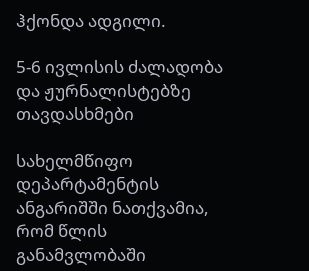ჰქონდა ადგილი.

5-6 ივლისის ძალადობა და ჟურნალისტებზე თავდასხმები

სახელმწიფო დეპარტამენტის ანგარიშში ნათქვამია, რომ წლის განამვლობაში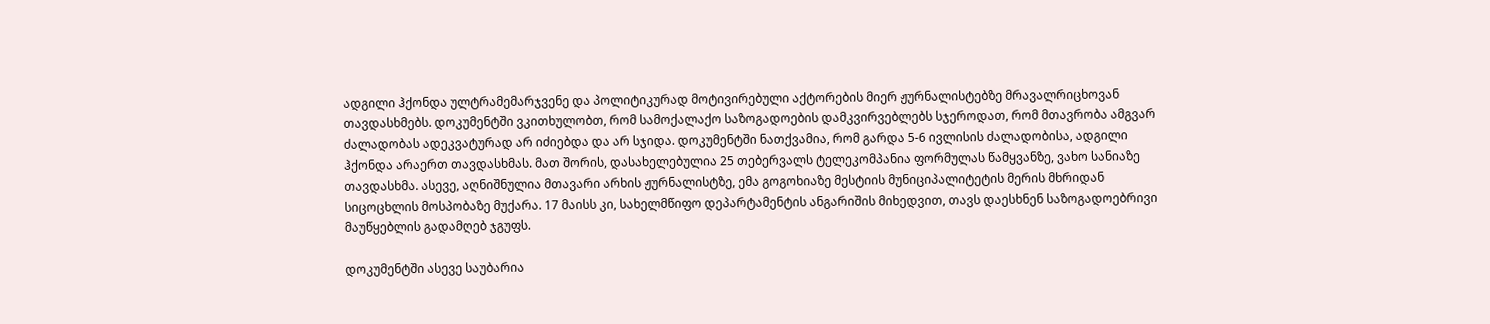ადგილი ჰქონდა ულტრამემარჯვენე და პოლიტიკურად მოტივირებული აქტორების მიერ ჟურნალისტებზე მრავალრიცხოვან თავდასხმებს. დოკუმენტში ვკითხულობთ, რომ სამოქალაქო საზოგადოების დამკვირვებლებს სჯეროდათ, რომ მთავრობა ამგვარ ძალადობას ადეკვატურად არ იძიებდა და არ სჯიდა. დოკუმენტში ნათქვამია, რომ გარდა 5-6 ივლისის ძალადობისა, ადგილი ჰქონდა არაერთ თავდასხმას. მათ შორის, დასახელებულია 25 თებერვალს ტელეკომპანია ფორმულას წამყვანზე, ვახო სანიაზე თავდასხმა. ასევე, აღნიშნულია მთავარი არხის ჟურნალისტზე, ემა გოგოხიაზე მესტიის მუნიციპალიტეტის მერის მხრიდან სიცოცხლის მოსპობაზე მუქარა. 17 მაისს კი, სახელმწიფო დეპარტამენტის ანგარიშის მიხედვით, თავს დაესხნენ საზოგადოებრივი მაუწყებლის გადამღებ ჯგუფს.

დოკუმენტში ასევე საუბარია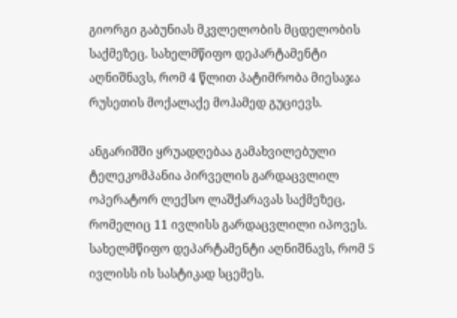გიორგი გაბუნიას მკვლელობის მცდელობის საქმეზეც. სახელმწიფო დეპარტამენტი აღნიშნავს, რომ 4 წლით პატიმრობა მიესაჯა რუსეთის მოქალაქე მოჰამედ გუციევს.

ანგარიშში ყრუადღებაა გამახვილებული ტელეკომპანია პირველის გარდაცვლილ ოპერატორ ლექსო ლაშქარავას საქმეზეც, რომელიც 11 ივლისს გარდაცვლილი იპოვეს. სახელმწიფო დეპარტამენტი აღნიშნავს, რომ 5 ივლისს ის სასტიკად სცემეს.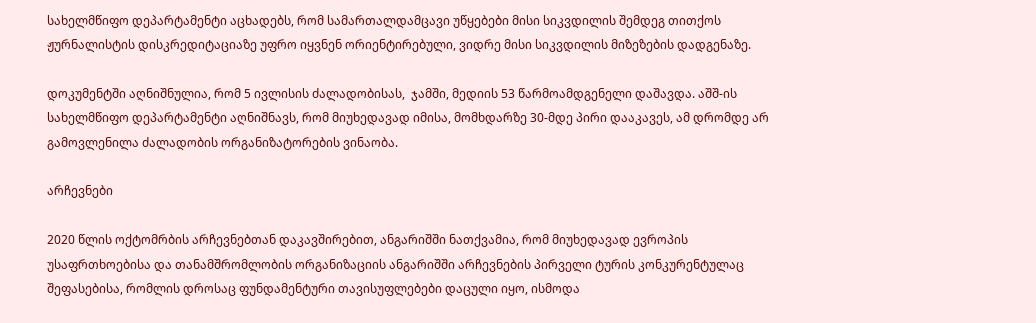სახელმწიფო დეპარტამენტი აცხადებს, რომ სამართალდამცავი უწყებები მისი სიკვდილის შემდეგ თითქოს ჟურნალისტის დისკრედიტაციაზე უფრო იყვნენ ორიენტირებული, ვიდრე მისი სიკვდილის მიზეზების დადგენაზე.

დოკუმენტში აღნიშნულია, რომ 5 ივლისის ძალადობისას,  ჯამში, მედიის 53 წარმოამდგენელი დაშავდა. აშშ-ის სახელმწიფო დეპარტამენტი აღნიშნავს, რომ მიუხედავად იმისა, მომხდარზე 30-მდე პირი დააკავეს, ამ დრომდე არ გამოვლენილა ძალადობის ორგანიზატორების ვინაობა.

არჩევნები

2020 წლის ოქტომრბის არჩევნებთან დაკავშირებით, ანგარიშში ნათქვამია, რომ მიუხედავად ევროპის უსაფრთხოებისა და თანამშრომლობის ორგანიზაციის ანგარიშში არჩევნების პირველი ტურის კონკურენტულაც შეფასებისა, რომლის დროსაც ფუნდამენტური თავისუფლებები დაცული იყო, ისმოდა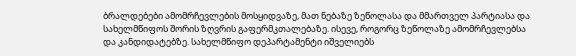ბრალდებები ამომრჩევლების მოსყიდვაზე, მათ ნებაზე ზეწოლასა და მმართველ პარტიასა და სახელმწიფოს შორის ზღვრის გაფერმკთალებაზე. ისევე, როგორც ზეწოლაზე ამომრჩევლებსა და კანდიდატებზე. სახელმწიფო დეპარტამენტი იშველიებს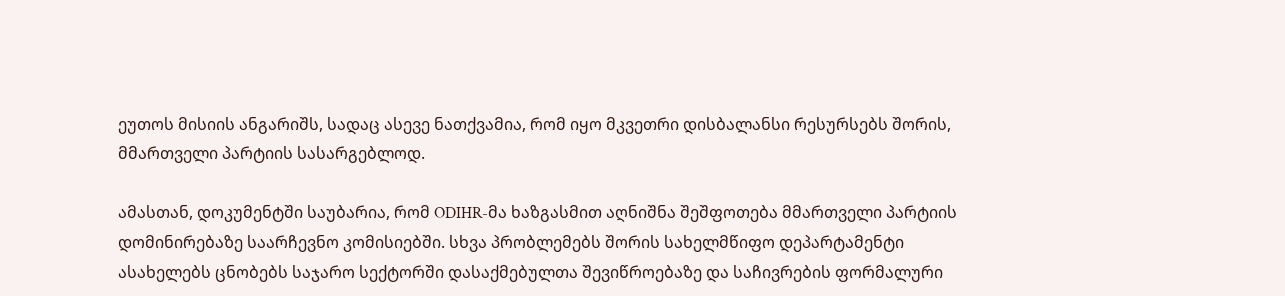ეუთოს მისიის ანგარიშს, სადაც ასევე ნათქვამია, რომ იყო მკვეთრი დისბალანსი რესურსებს შორის, მმართველი პარტიის სასარგებლოდ.

ამასთან, დოკუმენტში საუბარია, რომ ODIHR-მა ხაზგასმით აღნიშნა შეშფოთება მმართველი პარტიის დომინირებაზე საარჩევნო კომისიებში. სხვა პრობლემებს შორის სახელმწიფო დეპარტამენტი ასახელებს ცნობებს საჯარო სექტორში დასაქმებულთა შევიწროებაზე და საჩივრების ფორმალური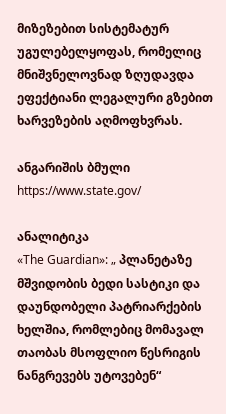მიზეზებით სისტემატურ უგულებელყოფას, რომელიც მნიშვნელოვნად ზღუდავდა ეფექტიანი ლეგალური გზებით ხარვეზების აღმოფხვრას.

ანგარიშის ბმული https://www.state.gov/

ანალიტიკა
«The Guardian»: „ პლანეტაზე მშვიდობის ბედი სასტიკი და დაუნდობელი პატრიარქების ხელშია, რომლებიც მომავალ თაობას მსოფლიო წესრიგის ნანგრევებს უტოვებენ“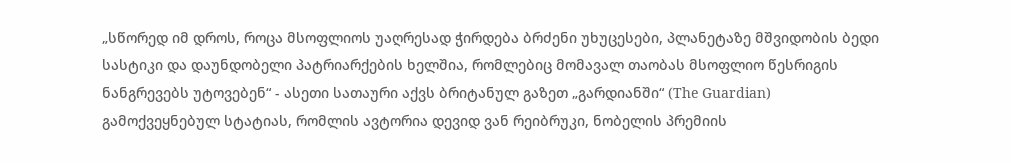„სწორედ იმ დროს, როცა მსოფლიოს უაღრესად ჭირდება ბრძენი უხუცესები, პლანეტაზე მშვიდობის ბედი სასტიკი და დაუნდობელი პატრიარქების ხელშია, რომლებიც მომავალ თაობას მსოფლიო წესრიგის ნანგრევებს უტოვებენ“ - ასეთი სათაური აქვს ბრიტანულ გაზეთ „გარდიანში“ (The Guardian) გამოქვეყნებულ სტატიას, რომლის ავტორია დევიდ ვან რეიბრუკი, ნობელის პრემიის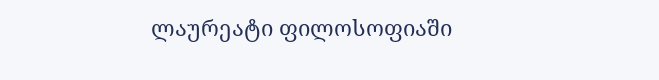ლაურეატი ფილოსოფიაში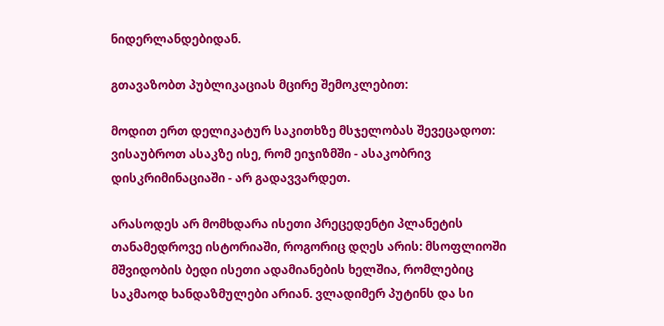ნიდერლანდებიდან.

გთავაზობთ პუბლიკაციას მცირე შემოკლებით:

მოდით ერთ დელიკატურ საკითხზე მსჯელობას შევეცადოთ: ვისაუბროთ ასაკზე ისე, რომ ეიჯიზმში - ასაკობრივ დისკრიმინაციაში - არ გადავვარდეთ.

არასოდეს არ მომხდარა ისეთი პრეცედენტი პლანეტის თანამედროვე ისტორიაში, როგორიც დღეს არის: მსოფლიოში მშვიდობის ბედი ისეთი ადამიანების ხელშია, რომლებიც საკმაოდ ხანდაზმულები არიან. ვლადიმერ პუტინს და სი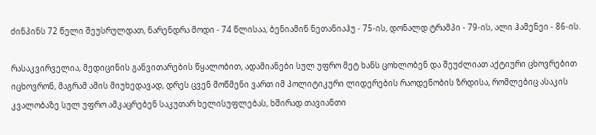ძინპინს 72 წელი შეუსრულდათ, ნარენდრა მოდი - 74 წლისაა, ბენიამინ ნეთანიაჰუ - 75-ის, დონალდ ტრამპი - 79-ის, ალი ჰამენეი - 86-ის.

რასაკვირველია, მედიცინის განვითარების წყალობით, ადამიანები სულ უფრო მეტ ხანს ცოხლობენ და შეუძლიათ აქტიური ცხოვრებით იცხოვრონ, მაგრამ ამის მიუხედავად, დრეს ცვენ მოწმენი ვართ იმ პოლიტიკური ლიდერების რაოდენობის ზრდისა, რომლებიც ასაკის კვალობაზე სულ უფრო ამკაცრებენ საკუთარ ხელისუფლებას, ხშირად თავიანთი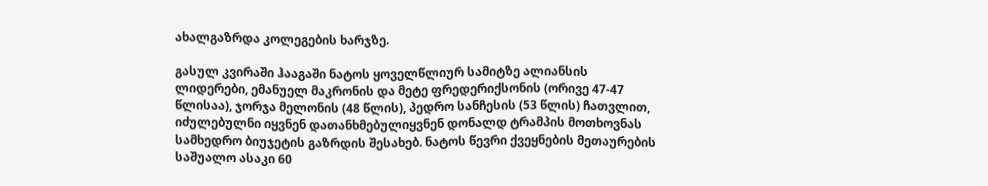ახალგაზრდა კოლეგების ხარჯზე.

გასულ კვირაში ჰააგაში ნატოს ყოველწლიურ სამიტზე ალიანსის ლიდერები, ემანუელ მაკრონის და მეტე ფრედერიქსონის (ორივე 47-47 წლისაა), ჯორჯა მელონის (48 წლის), პედრო სანჩესის (53 წლის) ჩათვლით, იძულებულნი იყვნენ დათანხმებულიყვნენ დონალდ ტრამპის მოთხოვნას სამხედრო ბიუჯეტის გაზრდის შესახებ. ნატოს წევრი ქვეყნების მეთაურების საშუალო ასაკი 60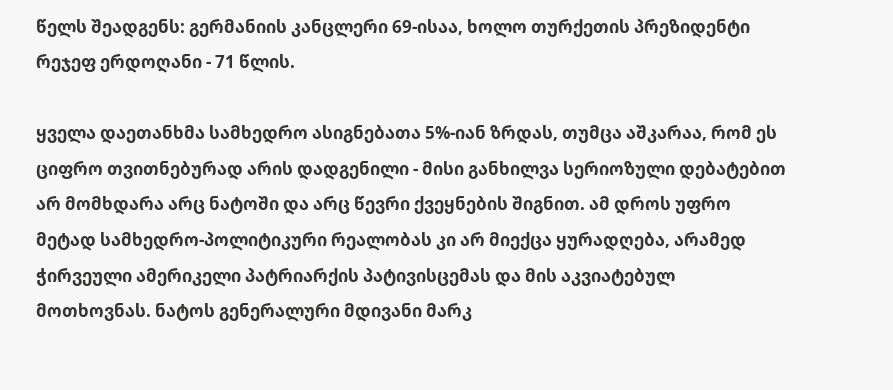წელს შეადგენს: გერმანიის კანცლერი 69-ისაა, ხოლო თურქეთის პრეზიდენტი რეჯეფ ერდოღანი - 71 წლის.

ყველა დაეთანხმა სამხედრო ასიგნებათა 5%-იან ზრდას, თუმცა აშკარაა, რომ ეს ციფრო თვითნებურად არის დადგენილი - მისი განხილვა სერიოზული დებატებით არ მომხდარა არც ნატოში და არც წევრი ქვეყნების შიგნით. ამ დროს უფრო მეტად სამხედრო-პოლიტიკური რეალობას კი არ მიექცა ყურადღება, არამედ ჭირვეული ამერიკელი პატრიარქის პატივისცემას და მის აკვიატებულ მოთხოვნას. ნატოს გენერალური მდივანი მარკ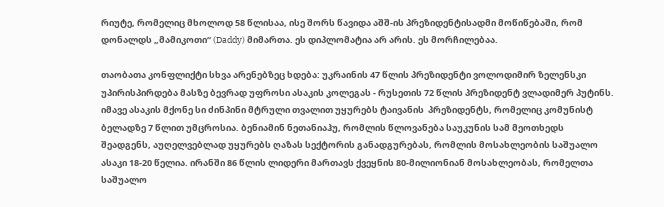რიუტე, რომელიც მხოლოდ 58 წლისაა, ისე შორს წავიდა აშშ-ის პრეზიდენტისადმი მოწიწებაში, რომ დონალდს „მამიკოთი“ (Daddy) მიმართა. ეს დიპლომატია არ არის. ეს მორჩილებაა.

თაობათა კონფლიქტი სხვა არენებზეც ხდება: უკრაინის 47 წლის პრეზიდენტი ვოლოდიმირ ზელენსკი უპირისპირდება მასზე ბევრად უფროსი ასაკის კოლეგას - რუსეთის 72 წლის პრეზიდენტ ვლადიმერ პუტინს. იმავე ასაკის მქონე სი ძინპინი მტრული თვალით უყურებს ტაივანის  პრეზიდენტს, რომელიც კომუნისტ ბელადზე 7 წლით უმცროსია. ბენიამინ ნეთანიაჰუ, რომლის წლოვანება საუკუნის სამ მეოთხედს შეადგენს, აუღელვებლად უყურებს ღაზას სექტორის განადგურებას, რომლის მოსახლეობის საშუალო ასაკი 18-20 წელია. ირანში 86 წლის ლიდერი მართავს ქვეყნის 80-მილიონიან მოსახლეობას, რომელთა საშუალო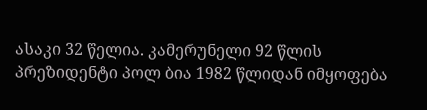ასაკი 32 წელია. კამერუნელი 92 წლის პრეზიდენტი პოლ ბია 1982 წლიდან იმყოფება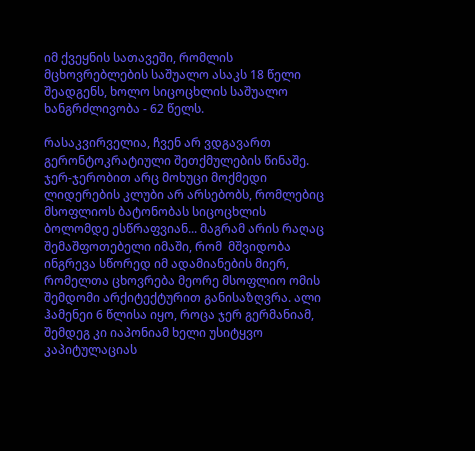იმ ქვეყნის სათავეში, რომლის მცხოვრებლების საშუალო ასაკს 18 წელი შეადგენს, ხოლო სიცოცხლის საშუალო ხანგრძლივობა - 62 წელს.

რასაკვირველია, ჩვენ არ ვდგავართ გერონტოკრატიული შეთქმულების წინაშე. ჯერ-ჯერობით არც მოხუცი მოქმედი ლიდერების კლუბი არ არსებობს, რომლებიც მსოფლიოს ბატონობას სიცოცხლის ბოლომდე ესწრაფვიან... მაგრამ არის რაღაც შემაშფოთებელი იმაში, რომ  მშვიდობა ინგრევა სწორედ იმ ადამიანების მიერ, რომელთა ცხოვრება მეორე მსოფლიო ომის შემდომი არქიტექტურით განისაზღვრა. ალი ჰამენეი 6 წლისა იყო, როცა ჯერ გერმანიამ, შემდეგ კი იაპონიამ ხელი უსიტყვო კაპიტულაციას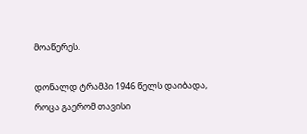მოაწერეს.

დონალდ ტრამპი 1946 წელს დაიბადა, როცა გაერომ თავისი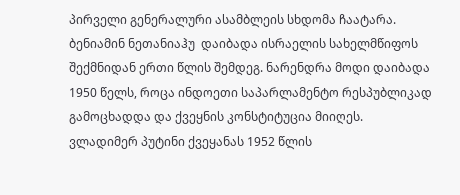პირველი გენერალური ასამბლეის სხდომა ჩაატარა. ბენიამინ ნეთანიაჰუ  დაიბადა ისრაელის სახელმწიფოს შექმნიდან ერთი წლის შემდეგ. ნარენდრა მოდი დაიბადა 1950 წელს, როცა ინდოეთი საპარლამენტო რესპუბლიკად გამოცხადდა და ქვეყნის კონსტიტუცია მიიღეს. ვლადიმერ პუტინი ქვეყანას 1952 წლის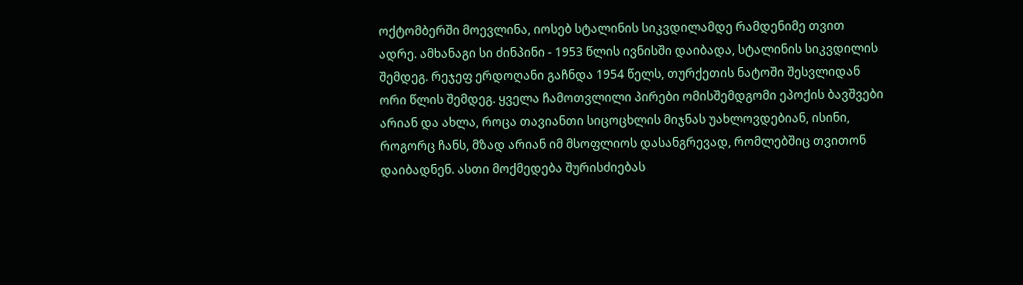ოქტომბერში მოევლინა, იოსებ სტალინის სიკვდილამდე რამდენიმე თვით ადრე. ამხანაგი სი ძინპინი - 1953 წლის ივნისში დაიბადა, სტალინის სიკვდილის შემდეგ. რეჯეფ ერდოღანი გაჩნდა 1954 წელს, თურქეთის ნატოში შესვლიდან ორი წლის შემდეგ. ყველა ჩამოთვლილი პირები ომისშემდგომი ეპოქის ბავშვები არიან და ახლა, როცა თავიანთი სიცოცხლის მიჯნას უახლოვდებიან, ისინი, როგორც ჩანს, მზად არიან იმ მსოფლიოს დასანგრევად, რომლებშიც თვითონ დაიბადნენ. ასთი მოქმედება შურისძიებას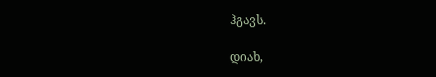ჰგავს.

დიახ,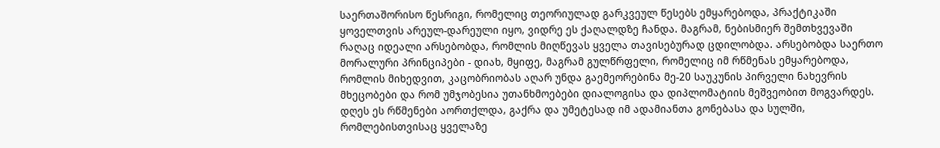საერთაშორისო წესრიგი, რომელიც თეორიულად გარკვეულ წესებს ემყარებოდა, პრაქტიკაში ყოველთვის არეულ-დარეული იყო, ვიდრე ეს ქაღალდზე ჩანდა. მაგრამ, ნებისმიერ შემთხვევაში რაღაც იდეალი არსებობდა, რომლის მიღწევას ყველა თავისებურად ცდილობდა. არსებობდა საერთო მორალური პრინციპები - დიახ, მყიფე, მაგრამ გულწრფელი, რომელიც იმ რწმენას ემყარებოდა, რომლის მიხედვით, კაცობრიობას აღარ უნდა გაემეორებინა მე-20 საუკუნის პირველი ნახევრის მხეცობები და რომ უმჯობესია უთანხმოებები დიალოგისა და დიპლომატიის მეშვეობით მოგვარდეს. დღეს ეს რწმენები აორთქლდა, გაქრა და უმეტესად იმ ადამიანთა გონებასა და სულში, რომლებისთვისაც ყველაზე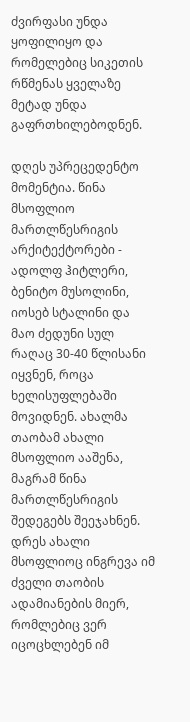ძვირფასი უნდა ყოფილიყო და რომელებიც სიკეთის რწმენას ყველაზე მეტად უნდა გაფრთხილებოდნენ.

დღეს უპრეცედენტო მომენტია. წინა მსოფლიო მართლწესრიგის არქიტექტორები - ადოლფ ჰიტლერი, ბენიტო მუსოლინი, იოსებ სტალინი და მაო ძედუნი სულ რაღაც 30-40 წლისანი იყვნენ, როცა ხელისუფლებაში მოვიდნენ. ახალმა თაობამ ახალი მსოფლიო ააშენა, მაგრამ წინა მართლწესრიგის შედეგებს შეეჯახნენ. დრეს ახალი მსოფლიოც ინგრევა იმ ძველი თაობის ადამიანების მიერ, რომლებიც ვერ იცოცხლებენ იმ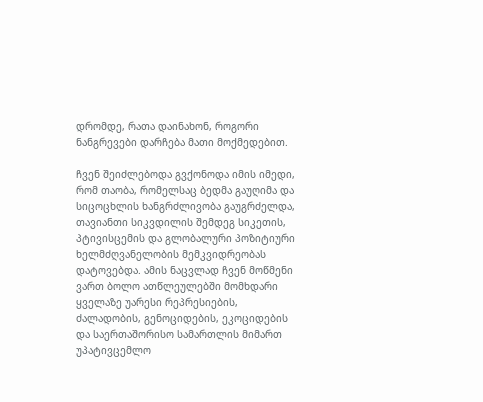დრომდე, რათა დაინახონ, როგორი ნანგრევები დარჩება მათი მოქმედებით.

ჩვენ შეიძლებოდა გვქონოდა იმის იმედი, რომ თაობა, რომელსაც ბედმა გაუღიმა და სიცოცხლის ხანგრძლივობა გაუგრძელდა, თავიანთი სიკვდილის შემდეგ სიკეთის, პტივისცემის და გლობალური პოზიტიური ხელმძღვანელობის მემკვიდრეობას დატოვებდა. ამის ნაცვლად ჩვენ მოწმენი ვართ ბოლო ათწლეულებში მომხდარი ყველაზე უარესი რეპრესიების, ძალადობის, გენოციდების, ეკოციდების და საერთაშორისო სამართლის მიმართ უპატივცემლო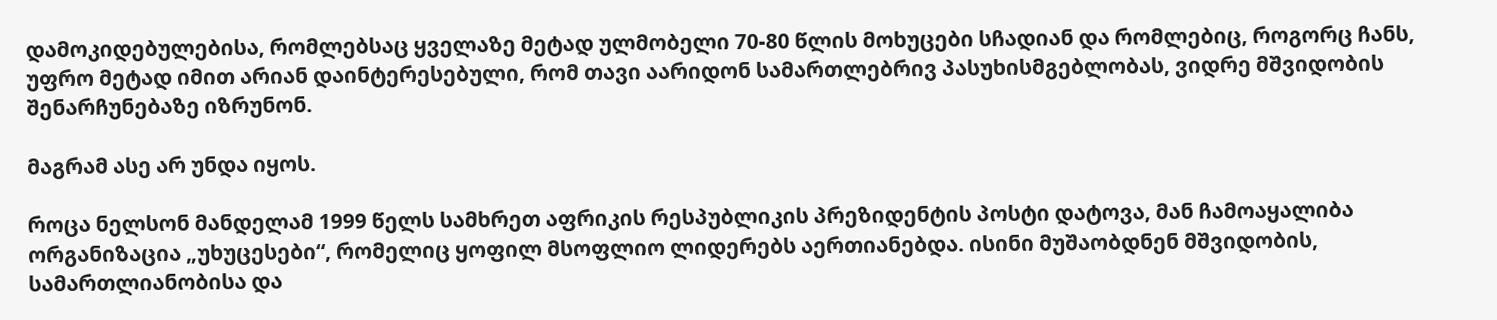დამოკიდებულებისა, რომლებსაც ყველაზე მეტად ულმობელი 70-80 წლის მოხუცები სჩადიან და რომლებიც, როგორც ჩანს, უფრო მეტად იმით არიან დაინტერესებული, რომ თავი აარიდონ სამართლებრივ პასუხისმგებლობას, ვიდრე მშვიდობის შენარჩუნებაზე იზრუნონ.

მაგრამ ასე არ უნდა იყოს.

როცა ნელსონ მანდელამ 1999 წელს სამხრეთ აფრიკის რესპუბლიკის პრეზიდენტის პოსტი დატოვა, მან ჩამოაყალიბა ორგანიზაცია „უხუცესები“, რომელიც ყოფილ მსოფლიო ლიდერებს აერთიანებდა. ისინი მუშაობდნენ მშვიდობის, სამართლიანობისა და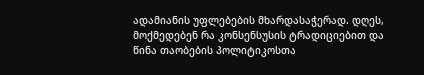ადამიანის უფლებების მხარდასაჭერად. დღეს, მოქმედებენ რა კონსენსუსის ტრადიციებით და წინა თაობების პოლიტიკოსთა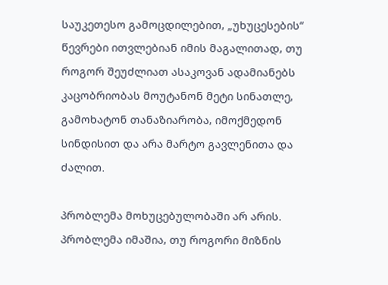საუკეთესო გამოცდილებით, „უხუცესების“ წევრები ითვლებიან იმის მაგალითად, თუ როგორ შეუძლიათ ასაკოვან ადამიანებს კაცობრიობას მოუტანონ მეტი სინათლე, გამოხატონ თანაზიარობა, იმოქმედონ სინდისით და არა მარტო გავლენითა და ძალით.

პრობლემა მოხუცებულობაში არ არის. პრობლემა იმაშია, თუ როგორი მიზნის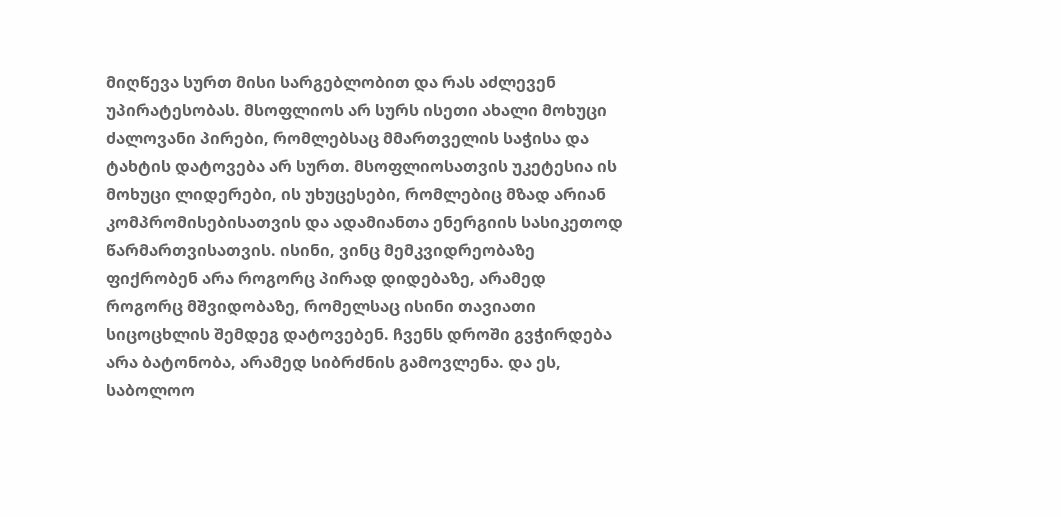მიღწევა სურთ მისი სარგებლობით და რას აძლევენ უპირატესობას. მსოფლიოს არ სურს ისეთი ახალი მოხუცი ძალოვანი პირები, რომლებსაც მმართველის საჭისა და ტახტის დატოვება არ სურთ. მსოფლიოსათვის უკეტესია ის მოხუცი ლიდერები, ის უხუცესები, რომლებიც მზად არიან კომპრომისებისათვის და ადამიანთა ენერგიის სასიკეთოდ წარმართვისათვის. ისინი, ვინც მემკვიდრეობაზე ფიქრობენ არა როგორც პირად დიდებაზე, არამედ როგორც მშვიდობაზე, რომელსაც ისინი თავიათი სიცოცხლის შემდეგ დატოვებენ. ჩვენს დროში გვჭირდება არა ბატონობა, არამედ სიბრძნის გამოვლენა. და ეს, საბოლოო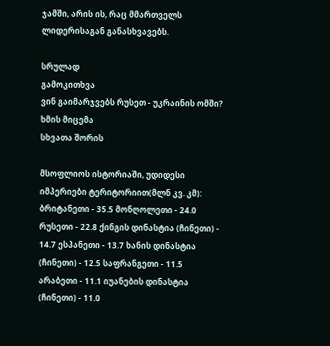ჯამში, არის ის, რაც მმართველს ლიდერისაგან განასხვავებს.

სრულად
გამოკითხვა
ვინ გაიმარჯვებს რუსეთ - უკრაინის ომში?
ხმის მიცემა
სხვათა შორის

მსოფლიოს ისტორიაში, უდიდესი იმპერიები ტერიტორიით(მლნ კვ. კმ): ბრიტანეთი - 35.5 მონღოლეთი - 24.0 რუსეთი - 22.8 ქინგის დინასტია (ჩინეთი) - 14.7 ესპანეთი - 13.7 ხანის დინასტია (ჩინეთი) - 12.5 საფრანგეთი - 11.5 არაბეთი - 11.1 იუანების დინასტია (ჩინეთი) - 11.0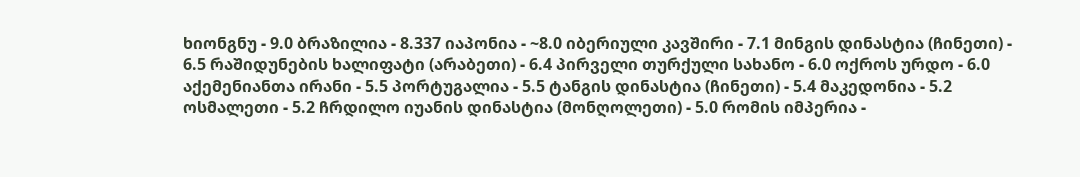ხიონგნუ - 9.0 ბრაზილია - 8.337 იაპონია - ~8.0 იბერიული კავშირი - 7.1 მინგის დინასტია (ჩინეთი) - 6.5 რაშიდუნების ხალიფატი (არაბეთი) - 6.4 პირველი თურქული სახანო - 6.0 ოქროს ურდო - 6.0 აქემენიანთა ირანი - 5.5 პორტუგალია - 5.5 ტანგის დინასტია (ჩინეთი) - 5.4 მაკედონია - 5.2 ოსმალეთი - 5.2 ჩრდილო იუანის დინასტია (მონღოლეთი) - 5.0 რომის იმპერია -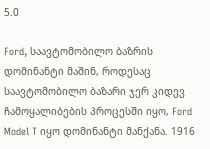5.0

Ford, საავტომობილო ბაზრის დომინანტი მაშინ, როდესაც საავტომობილო ბაზარი ჯერ კიდევ ჩამოყალიბების პროცესში იყო, Ford Model T იყო დომინანტი მანქანა. 1916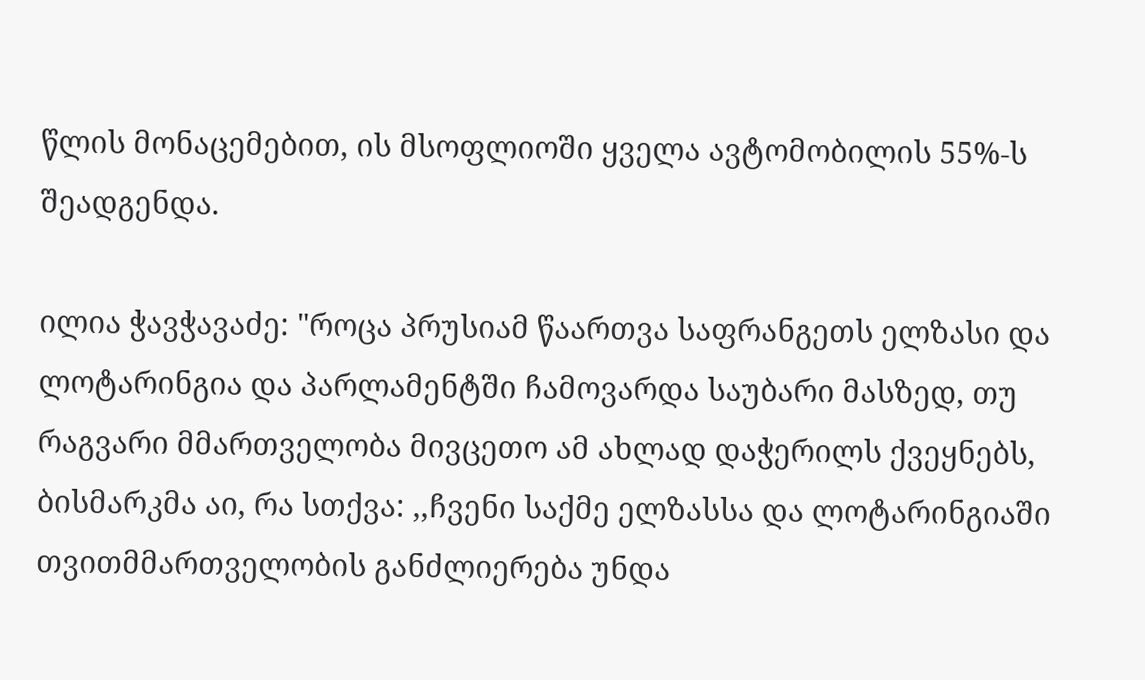წლის მონაცემებით, ის მსოფლიოში ყველა ავტომობილის 55%-ს შეადგენდა.

ილია ჭავჭავაძე: "როცა პრუსიამ წაართვა საფრანგეთს ელზასი და ლოტარინგია და პარლამენტში ჩამოვარდა საუბარი მასზედ, თუ რაგვარი მმართველობა მივცეთო ამ ახლად დაჭერილს ქვეყნებს, ბისმარკმა აი, რა სთქვა: ,,ჩვენი საქმე ელზასსა და ლოტარინგიაში თვითმმართველობის განძლიერება უნდა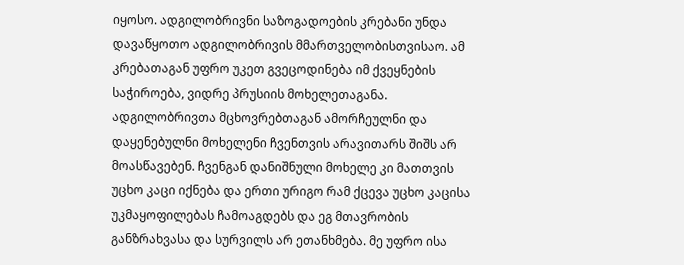იყოსო. ადგილობრივნი საზოგადოების კრებანი უნდა დავაწყოთო ადგილობრივის მმართველობისთვისაო. ამ კრებათაგან უფრო უკეთ გვეცოდინება იმ ქვეყნების საჭიროება, ვიდრე პრუსიის მოხელეთაგანა. ადგილობრივთა მცხოვრებთაგან ამორჩეულნი და დაყენებულნი მოხელენი ჩვენთვის არავითარს შიშს არ მოასწავებენ. ჩვენგან დანიშნული მოხელე კი მათთვის უცხო კაცი იქნება და ერთი ურიგო რამ ქცევა უცხო კაცისა უკმაყოფილებას ჩამოაგდებს და ეგ მთავრობის განზრახვასა და სურვილს არ ეთანხმება. მე უფრო ისა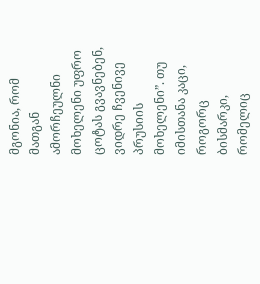მგონია, რომ მათგან ამორჩეულნი მოხელენი უფრო ცოტას გვავნებენ, ვიდრე ჩვენივე პრუსიის მოხელენი”. თუ იმისთანა კაცი, როგორც ბისმარკი, რომელიც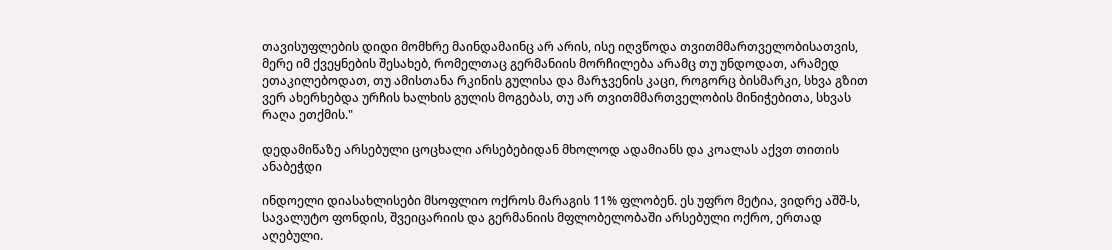თავისუფლების დიდი მომხრე მაინდამაინც არ არის, ისე იღვწოდა თვითმმართველობისათვის, მერე იმ ქვეყნების შესახებ, რომელთაც გერმანიის მორჩილება არამც თუ უნდოდათ, არამედ ეთაკილებოდათ, თუ ამისთანა რკინის გულისა და მარჯვენის კაცი, როგორც ბისმარკი, სხვა გზით ვერ ახერხებდა ურჩის ხალხის გულის მოგებას, თუ არ თვითმმართველობის მინიჭებითა, სხვას რაღა ეთქმის."

დედამიწაზე არსებული ცოცხალი არსებებიდან მხოლოდ ადამიანს და კოალას აქვთ თითის ანაბეჭდი

ინდოელი დიასახლისები მსოფლიო ოქროს მარაგის 11% ფლობენ. ეს უფრო მეტია, ვიდრე აშშ-ს, სავალუტო ფონდის, შვეიცარიის და გერმანიის მფლობელობაში არსებული ოქრო, ერთად აღებული.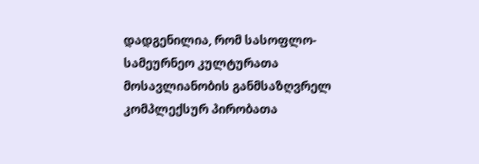დადგენილია, რომ სასოფლო-სამეურნეო კულტურათა მოსავლიანობის განმსაზღვრელ კომპლექსურ პირობათა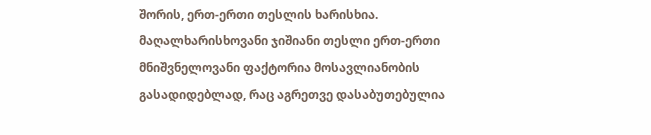შორის, ერთ-ერთი თესლის ხარისხია. მაღალხარისხოვანი ჯიშიანი თესლი ერთ-ერთი მნიშვნელოვანი ფაქტორია მოსავლიანობის გასადიდებლად, რაც აგრეთვე დასაბუთებულია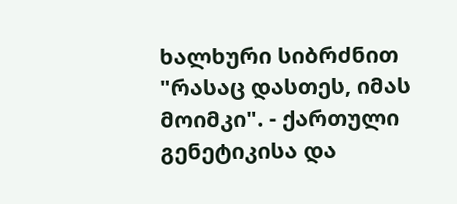ხალხური სიბრძნით "რასაც დასთეს, იმას მოიმკი". - ქართული გენეტიკისა და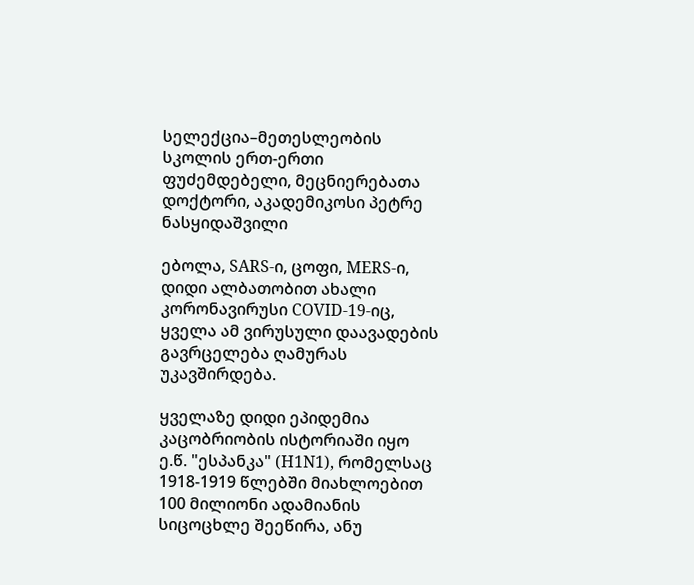სელექცია–მეთესლეობის სკოლის ერთ-ერთი ფუძემდებელი, მეცნიერებათა დოქტორი, აკადემიკოსი პეტრე ნასყიდაშვილი

ებოლა, SARS-ი, ცოფი, MERS-ი, დიდი ალბათობით ახალი კორონავირუსი COVID-19-იც, ყველა ამ ვირუსული დაავადების გავრცელება ღამურას უკავშირდება.

ყველაზე დიდი ეპიდემია კაცობრიობის ისტორიაში იყო ე.წ. "ესპანკა" (H1N1), რომელსაც 1918-1919 წლებში მიახლოებით 100 მილიონი ადამიანის სიცოცხლე შეეწირა, ანუ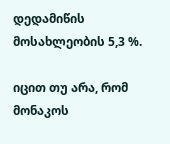დედამიწის მოსახლეობის 5,3 %.

იცით თუ არა, რომ მონაკოს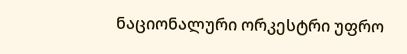ნაციონალური ორკესტრი უფრო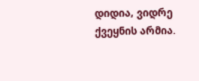დიდია, ვიდრე ქვეყნის არმია.